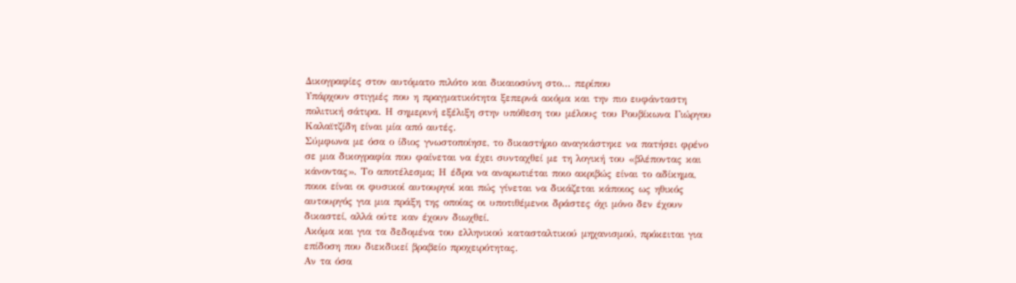Δικογραφίες στον αυτόματο πιλότο και δικαιοσύνη στο… περίπου
Υπάρχουν στιγμές που η πραγματικότητα ξεπερνά ακόμα και την πιο ευφάνταστη πολιτική σάτιρα. Η σημερινή εξέλιξη στην υπόθεση του μέλους του Ρουβίκωνα Γιώργου Καλαϊτζίδη είναι μία από αυτές.
Σύμφωνα με όσα ο ίδιος γνωστοποίησε, το δικαστήριο αναγκάστηκε να πατήσει φρένο σε μια δικογραφία που φαίνεται να έχει συνταχθεί με τη λογική του «βλέποντας και κάνοντας». Το αποτέλεσμα; Η έδρα να αναρωτιέται ποιο ακριβώς είναι το αδίκημα, ποιοι είναι οι φυσικοί αυτουργοί και πώς γίνεται να δικάζεται κάποιος ως ηθικός αυτουργός για μια πράξη της οποίας οι υποτιθέμενοι δράστες όχι μόνο δεν έχουν δικαστεί, αλλά ούτε καν έχουν διωχθεί.
Ακόμα και για τα δεδομένα του ελληνικού κατασταλτικού μηχανισμού, πρόκειται για επίδοση που διεκδικεί βραβείο προχειρότητας.
Αν τα όσα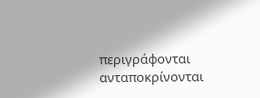περιγράφονται ανταποκρίνονται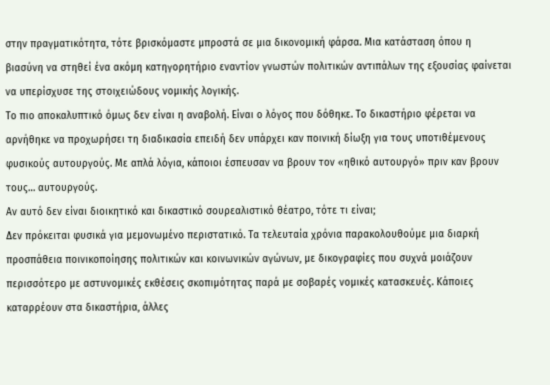στην πραγματικότητα, τότε βρισκόμαστε μπροστά σε μια δικονομική φάρσα. Μια κατάσταση όπου η βιασύνη να στηθεί ένα ακόμη κατηγορητήριο εναντίον γνωστών πολιτικών αντιπάλων της εξουσίας φαίνεται να υπερίσχυσε της στοιχειώδους νομικής λογικής.
Το πιο αποκαλυπτικό όμως δεν είναι η αναβολή. Είναι ο λόγος που δόθηκε. Το δικαστήριο φέρεται να αρνήθηκε να προχωρήσει τη διαδικασία επειδή δεν υπάρχει καν ποινική δίωξη για τους υποτιθέμενους φυσικούς αυτουργούς. Με απλά λόγια, κάποιοι έσπευσαν να βρουν τον «ηθικό αυτουργό» πριν καν βρουν τους… αυτουργούς.
Αν αυτό δεν είναι διοικητικό και δικαστικό σουρεαλιστικό θέατρο, τότε τι είναι;
Δεν πρόκειται φυσικά για μεμονωμένο περιστατικό. Τα τελευταία χρόνια παρακολουθούμε μια διαρκή προσπάθεια ποινικοποίησης πολιτικών και κοινωνικών αγώνων, με δικογραφίες που συχνά μοιάζουν περισσότερο με αστυνομικές εκθέσεις σκοπιμότητας παρά με σοβαρές νομικές κατασκευές. Κάποιες καταρρέουν στα δικαστήρια, άλλες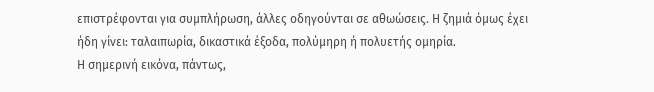επιστρέφονται για συμπλήρωση, άλλες οδηγούνται σε αθωώσεις. Η ζημιά όμως έχει ήδη γίνει: ταλαιπωρία, δικαστικά έξοδα, πολύμηρη ή πολυετής ομηρία.
Η σημερινή εικόνα, πάντως,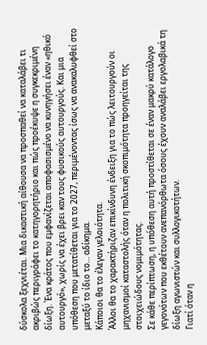δύσκολα ξεχνιέται. Μια δικαστική αίθουσα να προσπαθεί να καταλάβει τι ακριβώς περιγράφει το κατηγορητήριο και πώς προέκυψε η συγκεκριμένη δίωξη. Ένα κράτος που εμφανίζεται αποφασισμένο να κυνηγήσει έναν «ηθικό αυτουργό», χωρίς να έχει βρει καν τους φυσικούς αυτουργούς. Και μια υπόθεση που μετατίθεται για το 2027, περιμένοντας ίσως να ανακαλυφθεί στο μεταξύ το ίδιο το… αδίκημα.
Κάποιοι θα το έλεγαν γελοιότητα.
Άλλοι θα το χαρακτήριζαν επικίνδυνη ένδειξη για το πώς λειτουργούν οι μηχανισμοί καταστολής όταν η πολιτική σκοπιμότητα προηγείται της στοιχειώδους νομιμότητας.
Σε κάθε περίπτωση, η υπόθεση αυτή προστίθεται σε έναν μακρύ κατάλογο γεγονότων που εκθέτουν ανεπανόρθωτα όσους έχουν αναλάβει εργολαβικά τη δίωξη αγωνιστών και συλλογικοτήτων.
Γιατί όταν η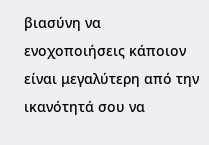βιασύνη να ενοχοποιήσεις κάποιον είναι μεγαλύτερη από την ικανότητά σου να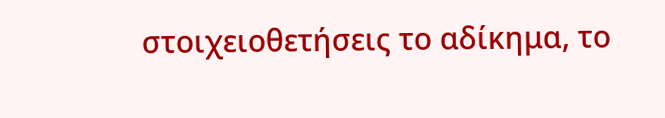στοιχειοθετήσεις το αδίκημα, το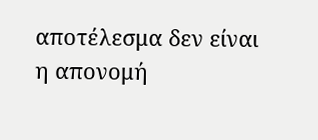αποτέλεσμα δεν είναι η απονομή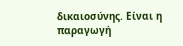δικαιοσύνης. Είναι η παραγωγή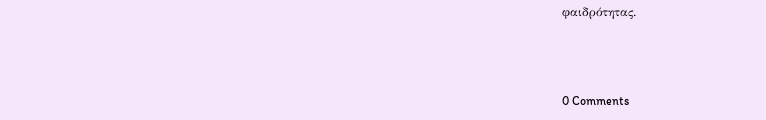φαιδρότητας.



0 Comments